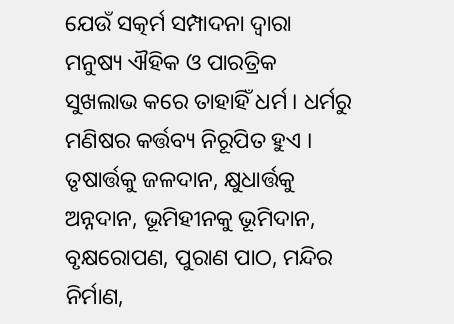ଯେଉଁ ସତ୍କର୍ମ ସମ୍ପାଦନା ଦ୍ୱାରା ମନୁଷ୍ୟ ଐହିକ ଓ ପାରତ୍ରିକ ସୁଖଲାଭ କରେ ତାହାହିଁ ଧର୍ମ । ଧର୍ମରୁ ମଣିଷର କର୍ତ୍ତବ୍ୟ ନିରୂପିତ ହୁଏ । ତୃଷାର୍ତ୍ତକୁ ଜଳଦାନ, କ୍ଷୁଧାର୍ତ୍ତକୁ ଅନ୍ନଦାନ, ଭୂମିହୀନକୁ ଭୂମିଦାନ, ବୃକ୍ଷରୋପଣ, ପୁରାଣ ପାଠ, ମନ୍ଦିର ନିର୍ମାଣ,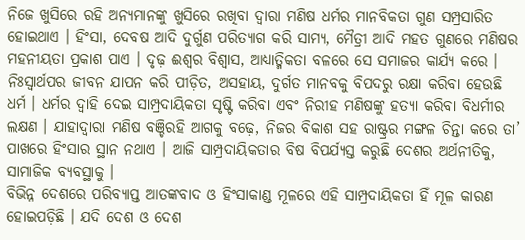ନିଜେ ଖୁସିରେ ରହି ଅନ୍ୟମାନଙ୍କୁ ଖୁସିରେ ରଖିବା ଦ୍ୱାରା ମଣିଷ ଧର୍ମର ମାନବିକତା ଗୁଣ ସମ୍ପ୍ରସାରିତ ହୋଇଥାଏ । ହିଂସା, ଦେବଷ ଆଦି ଦୁର୍ଗୁଣ ପରିତ୍ୟାଗ କରି ସାମ୍ୟ, ମୈତ୍ରୀ ଆଦି ମହତ ଗୁଣରେ ମଣିଷର ମହନୀୟତା ପ୍ରକାଶ ପାଏ । ଦୃଢ଼ ଈଶ୍ୱର ବିଶ୍ୱାସ, ଆଧ୍ୟାତ୍ମିକତା ବଳରେ ସେ ସମାଜର କାର୍ଯ୍ୟ କରେ । ନିଃସ୍ୱାର୍ଥପର ଜୀବନ ଯାପନ କରି ପୀଡ଼ିତ, ଅସହାୟ, ଦୁର୍ଗତ ମାନବକୁ ବିପଦରୁ ରକ୍ଷା କରିବା ହେଉଛି ଧର୍ମ । ଧର୍ମର ଦ୍ୱାହି ଦେଇ ସାମ୍ପ୍ରଦାୟିକତା ସୃଷ୍ଟି କରିବା ଏବଂ ନିରୀହ ମଣିଷଙ୍କୁ ହତ୍ୟା କରିବା ବିଧର୍ମୀର ଲକ୍ଷଣ । ଯାହାଦ୍ୱାରା ମଣିଷ ବଞ୍ଚିରହି ଆଗକୁ ବଢ଼େ, ନିଜର ବିକାଶ ସହ ରାଷ୍ଟ୍ରର ମଙ୍ଗଳ ଚିନ୍ତା କରେ ତା’ ପାଖରେ ହିଂସାର ସ୍ଥାନ ନଥାଏ । ଆଜି ସାମ୍ପ୍ରଦାୟିକତାର ବିଷ ବିପର୍ଯ୍ୟସ୍ତ କରୁଛି ଦେଶର ଅର୍ଥନୀତିକୁ, ସାମାଜିକ ବ୍ୟବସ୍ଥାକୁ ।
ବିଭିନ୍ନ ଦେଶରେ ପରିବ୍ୟାପ୍ତ ଆତଙ୍କବାଦ ଓ ହିଂସାକାଣ୍ଡ ମୂଳରେ ଏହି ସାମ୍ପ୍ରଦାୟିକତା ହିଁ ମୂଳ କାରଣ ହୋଇପଡ଼ିଛି । ଯଦି ଦେଶ ଓ ଦେଶ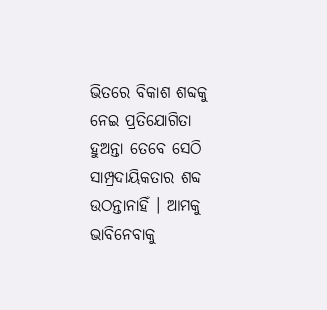ଭିତରେ ବିକାଶ ଶବ୍ଦକୁ ନେଇ ପ୍ରତିଯୋଗିତା ହୁଅନ୍ତା ତେବେ ସେଠି ସାମ୍ପ୍ରଦାୟିକତାର ଶବ୍ଦ ଉଠନ୍ତାନାହିଁ । ଆମକୁ ଭାବିନେବାକୁ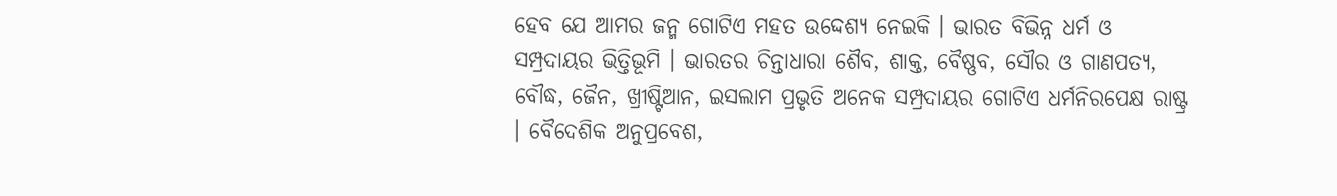ହେବ ଯେ ଆମର ଜନ୍ମ ଗୋଟିଏ ମହତ ଉଦ୍ଦେଶ୍ୟ ନେଇକି । ଭାରତ ବିଭିନ୍ନ ଧର୍ମ ଓ ସମ୍ପ୍ରଦାୟର ଭିତ୍ତିଭୂମି । ଭାରତର ଚିନ୍ତାଧାରା ଶୈବ, ଶାକ୍ତ, ବୈଷ୍ଣବ, ସୌର ଓ ଗାଣପତ୍ୟ, ବୌଦ୍ଧ, ଜୈନ, ଖ୍ରୀଷ୍ଟିଆନ, ଇସଲାମ ପ୍ରଭୃତି ଅନେକ ସମ୍ପ୍ରଦାୟର ଗୋଟିଏ ଧର୍ମନିରପେକ୍ଷ ରାଷ୍ଟ୍ର । ବୈଦେଶିକ ଅନୁପ୍ରବେଶ,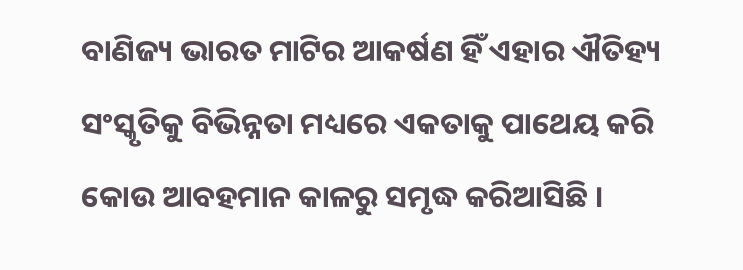ବାଣିଜ୍ୟ ଭାରତ ମାଟିର ଆକର୍ଷଣ ହିଁ ଏହାର ଐତିହ୍ୟ ସଂସ୍କୃତିକୁ ବିଭିନ୍ନତା ମଧ୍ୟରେ ଏକତାକୁ ପାଥେୟ କରି କୋଉ ଆବହମାନ କାଳରୁ ସମୃଦ୍ଧ କରିଆସିଛି ।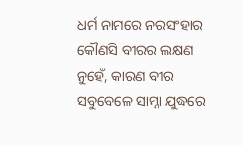ଧର୍ମ ନାମରେ ନରସଂହାର କୌଣସି ବୀରର ଲକ୍ଷଣ ନୁହେଁ, କାରଣ ବୀର ସବୁବେଳେ ସାମ୍ନା ଯୁଦ୍ଧରେ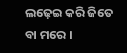ଲଢ଼େଇ କରି ଜିତେ ବା ମରେ ।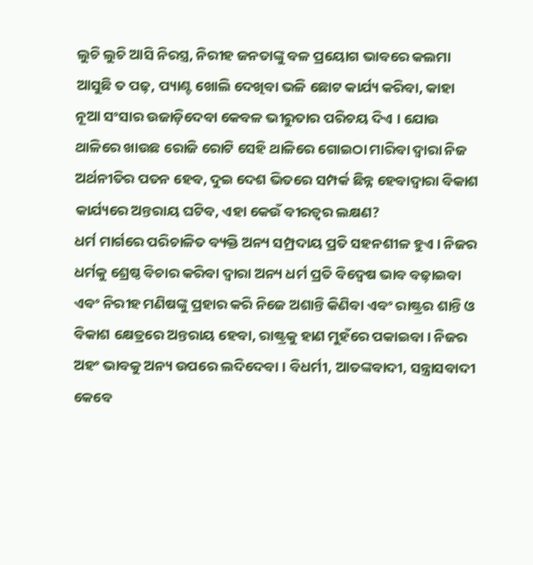ଲୁଚି ଲୁଚି ଆସି ନିରସ୍ତ୍ର, ନିରୀହ ଜନତାଙ୍କୁ ବଳ ପ୍ରୟୋଗ ଭାବରେ କଲମା ଆସୁଛି ତ ପଢ଼, ପ୍ୟାଣ୍ଟ ଖୋଲି ଦେଖିବା ଭଳି ଛୋଟ କାର୍ଯ୍ୟ କରିବା, କାହା ନୂଆ ସଂସାର ଉଜାଡ଼ିଦେବା କେବଳ ଭୀରୁତାର ପରିଚୟ ଦିଏ । ଯୋଉ ଥାଳିରେ ଖାଉଛ ରୋଜି ରୋଟି ସେହି ଥାଳିରେ ଗୋଇଠା ମାରିବା ଦ୍ୱାରା ନିଜ ଅର୍ଥନୀତିର ପତନ ହେବ, ଦୁଇ ଦେଶ ଭିତରେ ସମ୍ପର୍କ ଛିନ୍ନ ହେବାଦ୍ୱାରା ବିକାଶ କାର୍ଯ୍ୟରେ ଅନ୍ତରାୟ ଘଟିବ, ଏହା କେଉଁ ବୀରତ୍ୱର ଲକ୍ଷଣ?
ଧର୍ମ ମାର୍ଗରେ ପରିଚାଳିତ ବ୍ୟକ୍ତି ଅନ୍ୟ ସମ୍ପ୍ରଦାୟ ପ୍ରତି ସହନଶୀଳ ହୁଏ । ନିଜର ଧର୍ମକୁ ଶ୍ରେଷ୍ଠ ବିଚାର କରିବା ଦ୍ୱାରା ଅନ୍ୟ ଧର୍ମ ପ୍ରତି ବିଦ୍ୱେଷ ଭାବ ବଢ଼ାଇବା ଏବଂ ନିରୀହ ମଣିଷଙ୍କୁ ପ୍ରହାର କରି ନିଜେ ଅଶାନ୍ତି କିଣିବା ଏବଂ ରାଷ୍ଟ୍ରର ଶାନ୍ତି ଓ ବିକାଶ କ୍ଷେତ୍ରରେ ଅନ୍ତରାୟ ହେବା, ରାଷ୍ଟ୍ରକୁ ହାଣ ମୁହଁରେ ପକାଇବା । ନିଜର ଅହଂ ଭାବକୁ ଅନ୍ୟ ଉପରେ ଲଦିଦେବା । ବିଧର୍ମୀ, ଆତଙ୍କବାଦୀ, ସନ୍ତ୍ରାସବାଦୀ କେବେ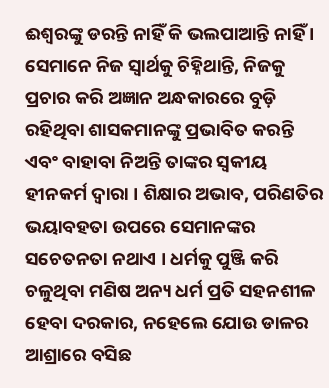ଈଶ୍ୱରଙ୍କୁ ଡରନ୍ତି ନାହିଁ କି ଭଲପାଆନ୍ତି ନାହିଁ । ସେମାନେ ନିଜ ସ୍ୱାର୍ଥକୁ ଚିହ୍ନିଥାନ୍ତି, ନିଜକୁ ପ୍ରଚାର କରି ଅଜ୍ଞାନ ଅନ୍ଧକାରରେ ବୁଡ଼ି ରହିଥିବା ଶାସକମାନଙ୍କୁ ପ୍ରଭାବିତ କରନ୍ତି ଏବଂ ବାହାବା ନିଅନ୍ତି ତାଙ୍କର ସ୍ୱକୀୟ ହୀନକର୍ମ ଦ୍ୱାରା । ଶିକ୍ଷାର ଅଭାବ, ପରିଣତିର ଭୟାବହତା ଉପରେ ସେମାନଙ୍କର ସଚେତନତା ନଥାଏ । ଧର୍ମକୁ ପୁଞ୍ଜି କରି ଚଳୁଥିବା ମଣିଷ ଅନ୍ୟ ଧର୍ମ ପ୍ରତି ସହନଶୀଳ ହେବା ଦରକାର, ନହେଲେ ଯୋଉ ଡାଳର ଆଶ୍ରାରେ ବସିଛ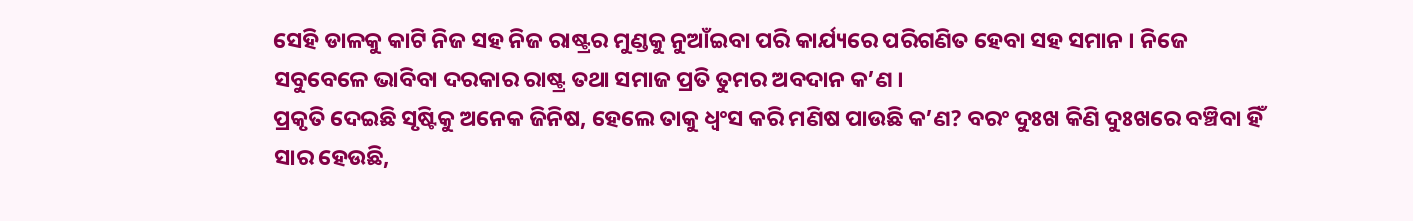ସେହି ଡାଳକୁ କାଟି ନିଜ ସହ ନିଜ ରାଷ୍ଟ୍ରର ମୁଣ୍ଡକୁ ନୁଆଁଇବା ପରି କାର୍ଯ୍ୟରେ ପରିଗଣିତ ହେବା ସହ ସମାନ । ନିଜେ ସବୁବେଳେ ଭାବିବା ଦରକାର ରାଷ୍ଟ୍ର ତଥା ସମାଜ ପ୍ରତି ତୁମର ଅବଦାନ କ’ଣ ।
ପ୍ରକୃତି ଦେଇଛି ସୃଷ୍ଟିକୁ ଅନେକ ଜିନିଷ, ହେଲେ ତାକୁ ଧ୍ୱଂସ କରି ମଣିଷ ପାଉଛି କ’ଣ? ବରଂ ଦୁଃଖ କିଣି ଦୁଃଖରେ ବଞ୍ଚିବା ହିଁ ସାର ହେଉଛି,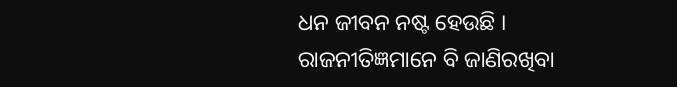ଧନ ଜୀବନ ନଷ୍ଟ ହେଉଛି । ରାଜନୀତିଜ୍ଞମାନେ ବି ଜାଣିରଖିବା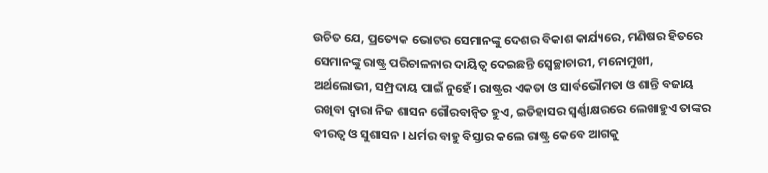ଉଚିତ ଯେ, ପ୍ରତ୍ୟେକ ଭୋଟର ସେମାନଙ୍କୁ ଦେଶର ବିକାଶ କାର୍ଯ୍ୟରେ, ମଣିଷର ହିତରେ ସେମାନଙ୍କୁ ରାଷ୍ଟ୍ର ପରିଚାଳନାର ଦାୟିତ୍ୱ ଦେଇଛନ୍ତି ସ୍ୱେଚ୍ଛାଚାରୀ, ମନୋମୁଖୀ, ଅର୍ଥଲୋଭୀ, ସମ୍ପ୍ରଦାୟ ପାଇଁ ନୁହେଁ। ରାଷ୍ଟ୍ରର ଏକତା ଓ ସାର୍ବଭୌମତା ଓ ଶାନ୍ତି ବଜାୟ ରଖିବା ଦ୍ୱାରା ନିଜ ଶାସନ ଗୌରବାନ୍ୱିତ ହୁଏ, ଇତିହାସର ସ୍ୱର୍ଣ୍ଣାକ୍ଷରରେ ଲେଖାହୁଏ ତାଙ୍କର ବୀରତ୍ୱ ଓ ସୁଶାସନ । ଧର୍ମର ବାହୁ ବିସ୍ତାର କଲେ ରାଷ୍ଟ୍ର କେବେ ଆଗକୁ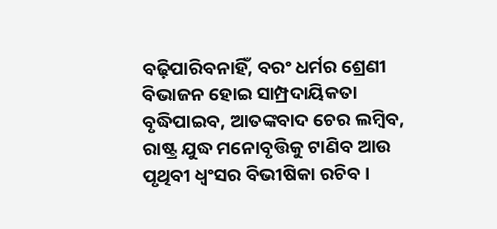ବଢ଼ିପାରିବନାହିଁ, ବରଂ ଧର୍ମର ଶ୍ରେଣୀ ବିଭାଜନ ହୋଇ ସାମ୍ପ୍ରଦାୟିକତା ବୃଦ୍ଧିପାଇବ, ଆତଙ୍କବାଦ ଚେର ଲମ୍ବିବ, ରାଷ୍ଟ୍ର ଯୁଦ୍ଧ ମନୋବୃତ୍ତିକୁ ଟାଣିବ ଆଉ ପୃଥିବୀ ଧ୍ୱଂସର ବିଭୀଷିକା ରଚିବ ।